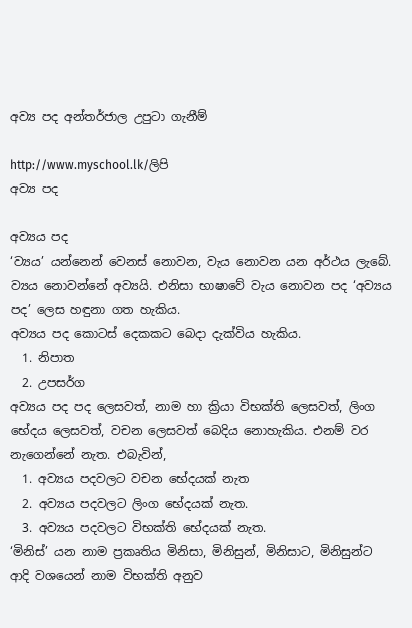අව්‍ය පද අන්තර්ජාල උපුටා ගැනීම්

http://www.myschool.lk/ලිපි
අව්‍ය පද

අව්‍යය පද
‘ව්‍යය’ යන්නෙන් වෙනස් නොවන, වැය නොවන යන අර්ථය ලැබේ. ව්‍යය නොවන්නේ අව්‍යයි. එනිසා භාෂාවේ වැය නොවන පද ‘අව්‍යය පද’ ලෙස හඳුනා ගත හැකිය.
අව්‍යය පද කොටස් දෙකකට බෙදා දැක්විය හැකිය.
  1. නිපාත
  2. උපසර්ග
අව්‍යය පද පද ලෙසවත්, නාම හා ක්‍රියා විභක්ති ලෙසවත්, ලිංග භේදය ලෙසවත්, වචන ලෙසවත් බෙදිය නොහැකිය‍. එනම් වර නැගෙන්නේ නැත. එබැවින්,
  1. අව්‍යය පදවලට වචන භේදයක් නැත
  2. අව්‍යය පදවලට ලිංග භේදයක් නැත.
  3. අව්‍යය පදවලට විභක්ති භේදයක් නැත.
‘මිනිස්’ යන නාම ප්‍රකෘතිය මිනිසා, මිනිසුන්, මිනිසාට, මිනිසුන්ට ආදි වශයෙන් නාම විභක්ති අනුව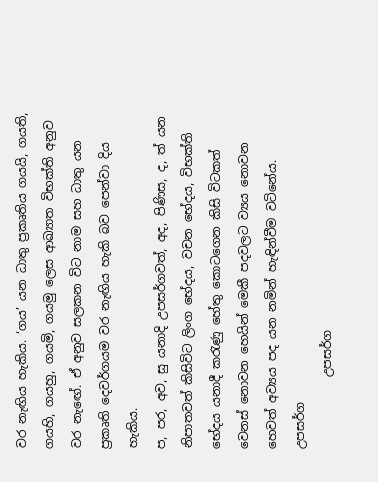වර නැඟිය හැකිය. ‘ගය’ යන ධාතු ප්‍රකෘතිය ගයයි, ගයති, ගයහි, ගයහු, ගයමි, ගයමු ලෙස ආඛ්‍යාත විභක්ති අනුව වර නැඟේ. ඒ අනුව සලකන විට නාම සහ ධාතු යන ප්‍රකෘති දෙවර්ගයම වර නැඟිය හැකි බව පෙන්වා දිය හැකිය.
ප, පර, අව, සු යනාදි උපසර්ගවත්, අද, පිණිස, ද, ත් යන නිපාතවත් කිසිවිට ලිංග භේදය, වචන භේදය, විභක්ති භේදය යනාදී කරැණු හේතු කොටගෙන කිසි විටකත් වෙනස් නොවන හෙයින් මෙකී පදවලට ව්‍යය නොවන හෙවත් අව්‍යය පද යන නමින් හැඳින්වීම වටිනේය.
උපසර්ග
            උපසර්ග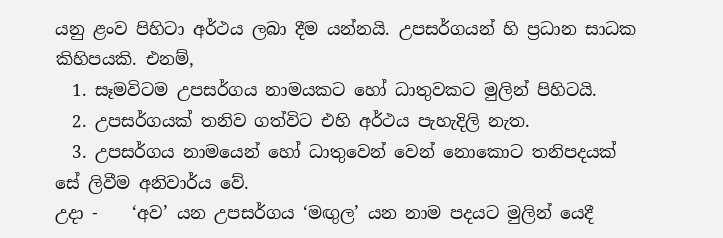යනු ළංව පිහිටා අර්ථය ලබා දීම යන්නයි. උපසර්ගයන් හි ප්‍රධාන සාධක කිහිපයකි. එනම්,
  1. සෑමවිටම උපසර්ගය නාමයකට හෝ ධාතුවකට මුලින් පිහිටයි.
  2. උපසර්ගයක් තනිව ගත්විට එහි අර්ථය පැහැදිලි නැත.
  3. උපසර්ගය නාමයෙන් හෝ ධාතුවෙන් වෙන් නොකොට තනිපදයක් සේ ලිවීම අනිවාර්ය වේ.
උදා -    ‘අව’ යන උපසර්ගය ‘මඟුල’ යන නාම පදයට මුලින් යෙදී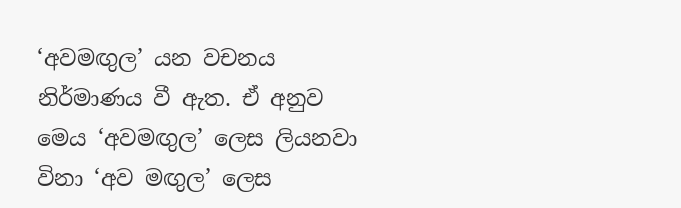‘අවමඟුල’ යන වචනය නිර්මාණය වී ඇත. ඒ අනුව මෙය ‘අවමඟුල’ ලෙස ලියනවා විනා ‘අව මඟුල’ ලෙස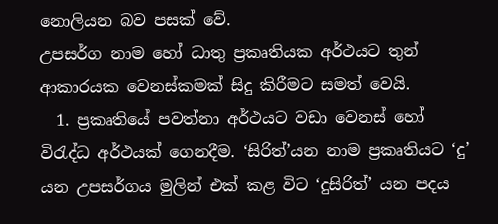නොලියන බව පසක් වේ.
උපසර්ග නාම හෝ ධාතු ප්‍රකෘතියක අර්ථයට තුන් ආකාරයක වෙනස්කමක් සිදු කිරීමට සමත් වෙයි.
  1. ප්‍රකෘතියේ පවත්නා අර්ථයට වඩා වෙනස් හෝ විරැද්ධ අර්ථයක් ගෙනදීම. ‘සිරිත්’යන නාම ප්‍රකෘතියට ‘දු’ යන උපසර්ගය මුලින් එක් කළ විට ‘දුසිරිත්’ යන පදය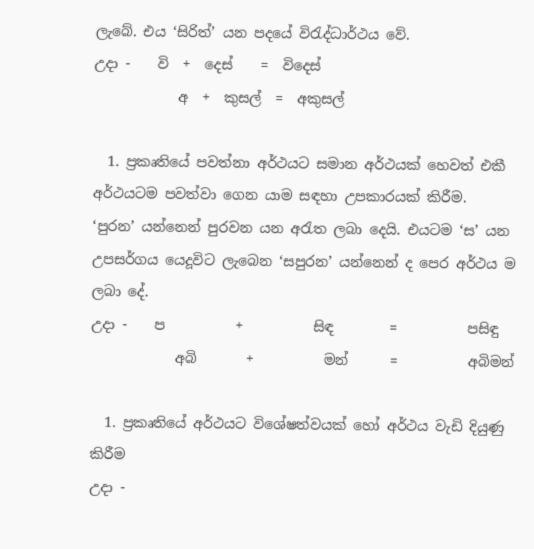ලැබේ. එය ‘සිරිත්’ යන පදයේ විරැද්ධාර්ථය වේ.
උදා -    වි  +  දෙස්    =  විදෙස්
            අ  +  කුසල්  =  අකුසල්

  1. ප්‍රකෘතියේ පවත්නා අර්ථයට සමාන අර්ථයක් හෙවත් එකී අර්ථයටම පවත්වා ගෙන යාම සඳහා උපකාරයක් කිරීම.
‘පුරන’ යන්නෙන් පුරවන යන අරැත ලබා දෙයි. එයටම ‘ස’ යන උපසර්ගය යෙදූවිට ලැබෙන ‘සපුරන’ යන්නෙන් ද පෙර අර්ථය ම ලබා දේ.
උදා -    ප          +          සිඳ        =          පසිඳු
            අබි       +          මන්      =          අබිමන්

  1. ප්‍රකෘතියේ අර්ථයට විශේෂත්වයක් හෝ අර්ථය වැඩි දියුණු කිරීම
උදා -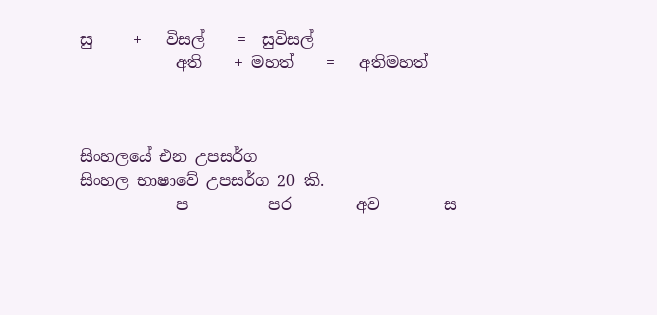සු     +   විසල්    =  සුවිසල්
            අති    + මහත්    =   අතිමහත්



සිංහලයේ එන උපසර්ග
සිංහල භාෂාවේ උපසර්ග 20 කි.
            ප          පර        අව        ස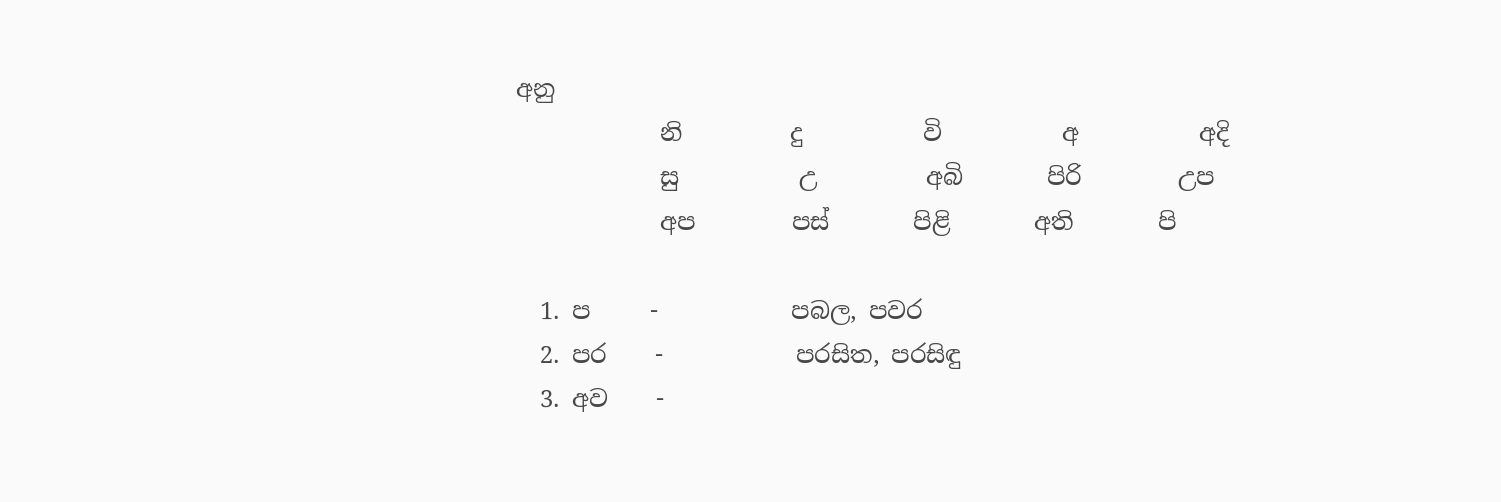අනු
            නි         දු          වි          අ          අදි
            සු          උ         අබි       පිරි        උප
            අප        පස්       පිළි       අති       පි

  1. ප     -           පබල, පවර
  2. පර    -           පරසිත, පරසිඳු
  3. අව    -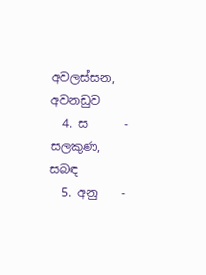අවලස්සන, අවනඩුව
  4. ස      -           සලකුණ, සබඳ
  5. අනු    -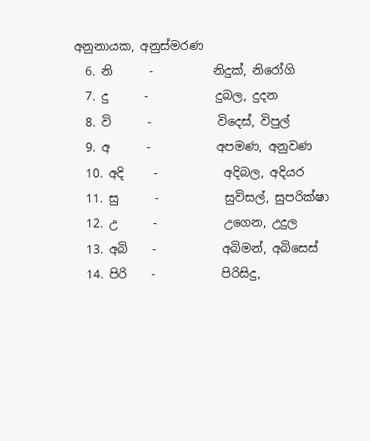අනුනායක, අනුස්මරණ
  6. නි      -          නිදුක්, නිරෝගි
  7. දු      -           දුබල, දුදන
  8. වි      -           විදෙස්, විපුල්
  9. අ      -           අපමණ, අනුවණ
  10. අදි     -           අදිබල, අදියර
  11. සු      -           සුවිසල්, සුපරික්ෂා
  12. උ      -           උගෙන, උදුල
  13. අබි    -           අබිමන්, අබිසෙස්
  14. පිරි    -           පිරිසිදු,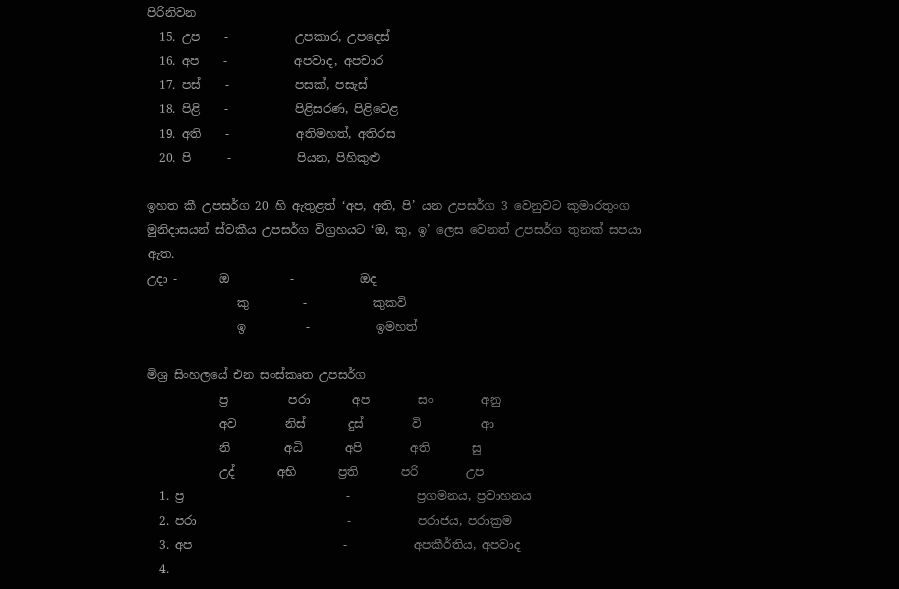පිරිනිවන
  15. උප    -           උපකාර, උපදෙස්
  16. අප    -           අපවාද, අපචාර
  17. පස්    -           පසක්, පසැස්
  18. පිළි    -           පිළිසරණ, පිළිවෙළ
  19. අති    -           අතිමහත්, අතිරස
  20. පි      -           පියන, පිහිකුළු

ඉහත කී උපසර්ග 20 හි ඇතුළත් ‘අප, අති, පි’ යන උපසර්ග 3 වෙනුවට කුමාරතුංග මුනිදාසයන් ස්වකීය උපසර්ග විග්‍රහයට ‘ඔ, කු, ඉ’ ලෙස වෙනත් උපසර්ග තුනක් සපයා ඇත.
උදා -       ඔ          -           ඔද
               කු         -           කුකවි
               ඉ          -           ඉමහත්

මිශ්‍ර සිංහලයේ එන සංස්කෘත උපසර්ග
            ප්‍ර          පරා       අප        සං        අනු
            අව        නිස්       දුස්        වි          ආ
            නි         අධි       අපි        අති       සු
            උද්       අභි       ප්‍රති       පරි        උප
  1. ප්‍ර                           -           ප්‍රගමනය, ප්‍රවාහනය
  2. පරා                         -           පරාජය, පරාක්‍රම
  3. අප                         -           අපකීර්තිය, අපවාද
  4.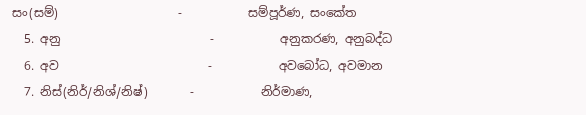සං(සම්)                    -           සම්පූර්ණ, සංකේත
  5. අනු                         -           අනුකරණ, අනුබද්ධ
  6. අව                         -           අවබෝධ, අවමාන
  7. නිස්(නිර්/නිශ්/නිෂ්)       -           නිර්මාණ,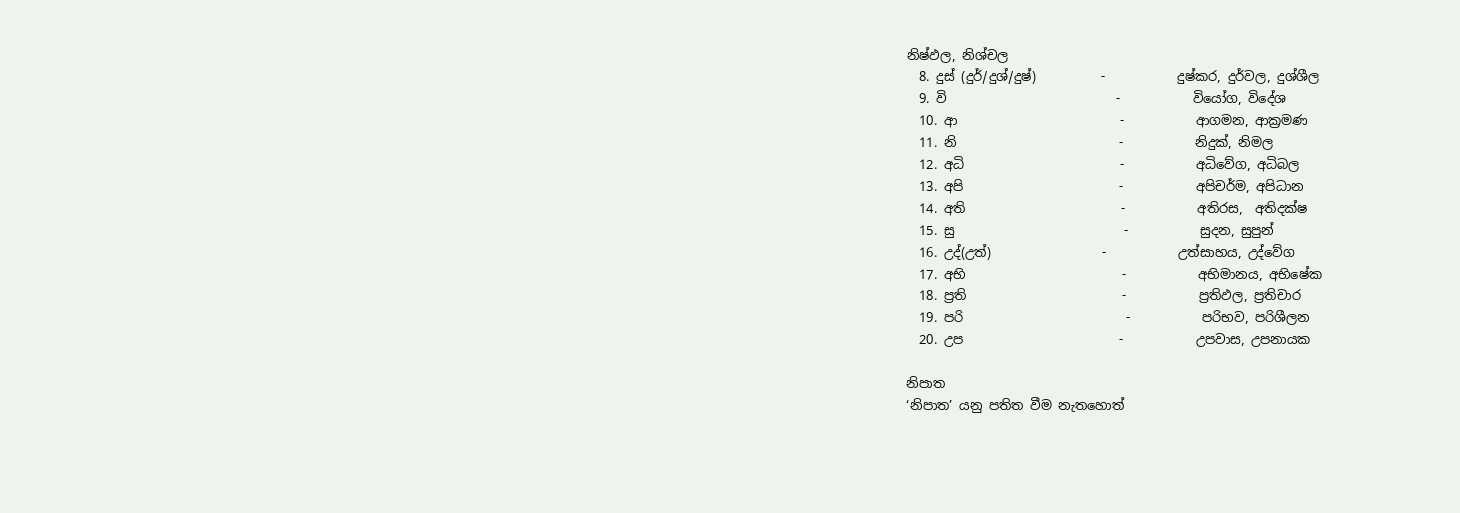නිෂ්ඵල, නිශ්චල
  8. දුස් (දුර්/දුශ්/දුෂ්)          -           දුෂ්කර, දුර්වල, දුශ්ශීල
  9. වි                          -           වියෝග, විදේශ
  10. ආ                         -           ආගමන, ආක්‍රමණ
  11. නි                         -           නිදුක්, නිමල
  12. අධි                        -           අධිවේග, අධිබල
  13. අපි                        -           අපිචර්ම, අපිධාන
  14. අති                        -           අතිරස,  අතිදක්ෂ
  15. සු                          -           සුදන, සුපුන්
  16. උද්(උත්)                 -           උත්සාහය, උද්වේග
  17. අභි                        -           අභිමානය, අභිෂේක
  18. ප්‍රති                        -           ප්‍රතිඵල, ප්‍රතිචාර
  19. පරි                         -           පරිභව, පරිශීලන
  20. උප                        -           උපවාස, උපනායක

නිපාත
‘නිපාත’ යනු පතිත වීම නැතහොත්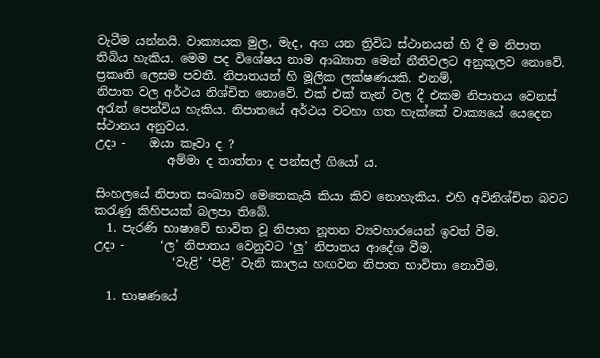වැටීම යන්නයි. වාක්‍යයක මුල, මැද, අග යන ත්‍රිවිධ ස්ථානයන් හි දී ම නිපාත තිබිය හැකිය. මෙම පද විශේෂය නාම ආඛ්‍යාත මෙන් නීතිවලට අනුකූලව නොවේ. ප්‍රකෘති ලෙසම පවතී. නිපාතයන් හි මූලික ලක්ෂණයකි. එනම්,
නිපාත වල අර්ථය නිශ්චිත නොවේ. එක් එක් තැන් වල දී එකම නිපාතය වෙනස් අරැත් පෙන්විය හැකිය. නිපාතයේ අර්ථය වටහා ගත හැක්කේ වාක්‍යයේ යෙදෙන ස්ථානය අනුවය.
උදා -    ඔයා කෑවා ද ?
            අම්මා ද තාත්තා ද පන්සල් ගියෝ ය.

සිංහලයේ නිපාත සංඛ්‍යාව මෙතෙකැයි කියා කිව නොහැකිය. එහි අවිනිශ්චිත බවට කරැණු කිහිපයක් බලපා තිබේ.
  1. පැරණි භාෂාවේ භාවිත වූ නිපාත නූතන ව්‍යවහාරයෙන් ඉවත් වීම.
උදා -      ‘ල’ නිපාතය වෙනුවට ‘ලු’ නිපාතය ආදේශ වීම.
             ‘වැළි’ ‘පිළි’ වැනි කාලය හඟවන නිපාත භාවිතා නොවීම.

  1. භාෂණයේ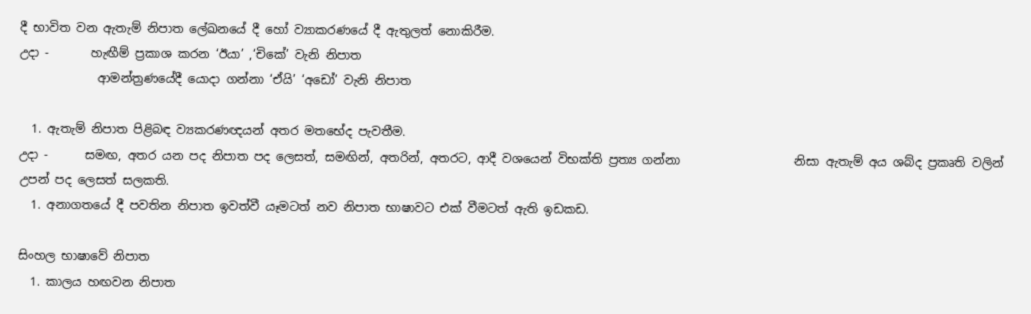දී භාවිත වන ඇතැම් නිපාත ලේඛනයේ දී හෝ ව්‍යාකරණයේ දී ඇතුලත් නොකිරීම.
උදා -       හැඟීම් ප්‍රකාශ කරන ‘ඊයා’ ,‘චිකේ’ වැනි නිපාත
             ආමන්ත්‍රණයේදී යොදා ගන්නා ‘ඒයි’ ‘අඩෝ’ වැනි නිපාත

  1. ඇතැම් නිපාත පිළිබඳ ව්‍යකරණඥයන් අතර මතභේද පැවතීම.
උදා -      සමඟ, අතර යන පද නිපාත පද ලෙසත්, සමඟින්, අතරින්, අතරට, ආදී වශයෙන් විභක්ති ප්‍රත්‍ය ගන්නා                   නිසා ඇතැම් අය ශබ්ද ප්‍රකෘති වලින් උපන් පද ලෙසත් සලකති.
  1. අනාගතයේ දී පවතින නිපාත ඉවත්වී යෑමටත් නව නිපාත භාෂාවට එක් වීමටත් ඇති ඉඩකඩ.

සිංහල භාෂාවේ නිපාත
  1. කාලය හඟවන නිපාත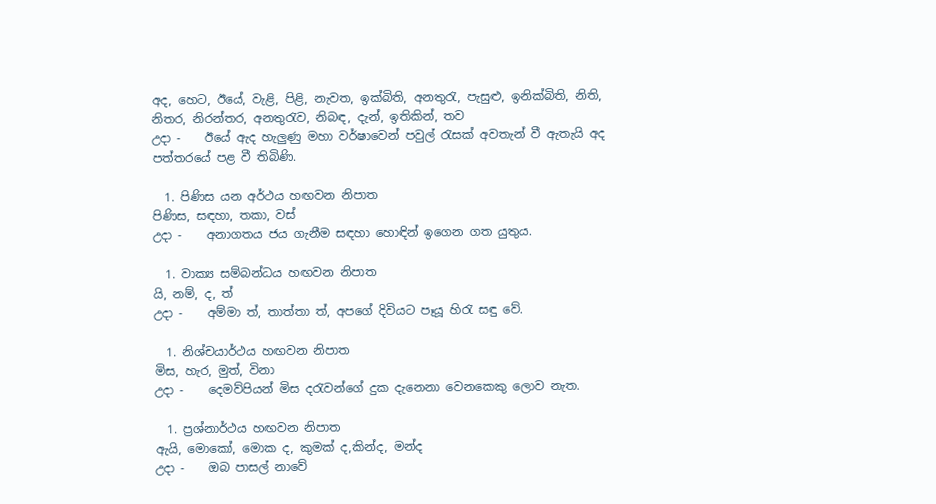අද, හෙට, ඊයේ, වැළි, පිළි, නැවත, ඉක්බිති, අනතුරැ, පැසුළු, ඉනික්බිති, නිති, නිතර, නිරන්තර, අනතුරැව, නිබඳ, දැන්, ඉතිකින්, තව
උදා -    ඊයේ ඇද හැලුණු මහා වර්ෂාවෙන් පවුල් රැසක් අවතැන් වී ඇතැයි අද පත්තරයේ පළ වී තිබිණි.

  1. පිණිස යන අර්ථය හඟවන නිපාත
පිණිස, සඳහා, තකා, වස්
උදා -    අනාගතය ජය ගැනීම සඳහා හොඳින් ඉගෙන ගත යුතුය.

  1. වාක්‍ය සම්බන්ධය හඟවන නිපාත
යි, නම්, ද, ත්
උදා -    අම්මා ත්, තාත්තා ත්, අපගේ දිවියට පෑයූ හිරැ සඳු වේ.

  1. නිශ්චයාර්ථය හඟවන නිපාත
මිස, හැර, මුත්, විනා
උදා -    දෙමව්පියන් මිස දරැවන්ගේ දුක දැනෙනා වෙනකෙකු ලොව නැත.

  1. ප්‍රශ්නාර්ථය හඟවන නිපාත
ඇයි, මොකෝ, මොක ද, කුමක් ද,කින්ද, මන්ද
උදා -    ඔබ පාසල් නාවේ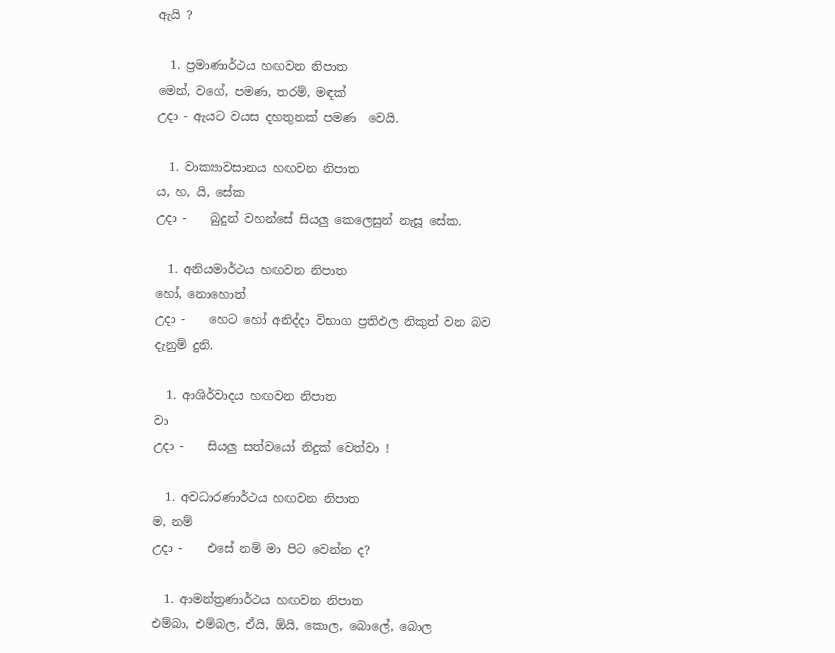ඇයි ?

  1. ප්‍රමාණාර්ථය හඟවන නිපාත
මෙන්, වගේ, පමණ, තරම්, මඳක්
උදා - ඇයට වයස දහතුනක් පමණ  වෙයි.

  1. වාක්‍යාවසානය හඟවන නිපාත
ය, හ, යි, සේක
උදා -    බුදුන් වහන්සේ සියලු කෙලෙසුන් නැසූ සේක.

  1. අනියමාර්ථය හඟවන නිපාත
හෝ, නොහොත්
උදා -    හෙට හෝ අනිද්දා විභාග ප්‍රතිඵල නිකුත් වන බව දැනුම් දුනි.

  1. ආශිර්වාදය හඟවන නිපාත
වා
උදා -    සියලු සත්වයෝ නිදුක් වෙත්වා !

  1. අවධාරණාර්ථය හඟවන නිපාත
ම, නම්
උදා -    එසේ නම් මා පිට වෙන්න ද?

  1. ආමන්ත්‍රණාර්ථය හඟවන නිපාත
එම්බා, එම්බල, ඒයි, ඕයි, කොල, බොලේ, බොල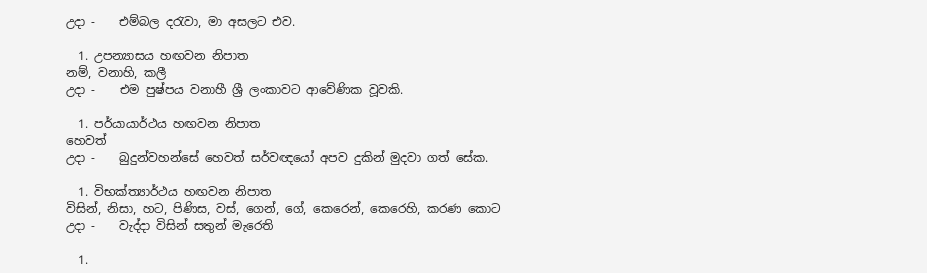උදා -    එම්බල දරැවා, මා අසලට එව.

  1. උපන්‍යාසය හඟවන නිපාත
නම්, වනාහි, කලී
උදා -    එම පුෂ්පය වනාහී ශ්‍රී ලංකාවට ආවේණික වූවකි.

  1. පර්යායාර්ථය හඟවන නිපාත
හෙවත්
උදා -    බුදුන්වහන්සේ හෙවත් සර්වඥයෝ අපව දුකින් මුදවා ගත් සේක.

  1. විභක්ත්‍යාර්ථය හඟවන නිපාත
විසින්, නිසා, හට, පිණිස, වස්, ගෙන්, ගේ, කෙරෙන්, කෙරෙහි, කරණ කොට
උදා -    වැද්දා විසින් සතුන් මැරෙති

  1.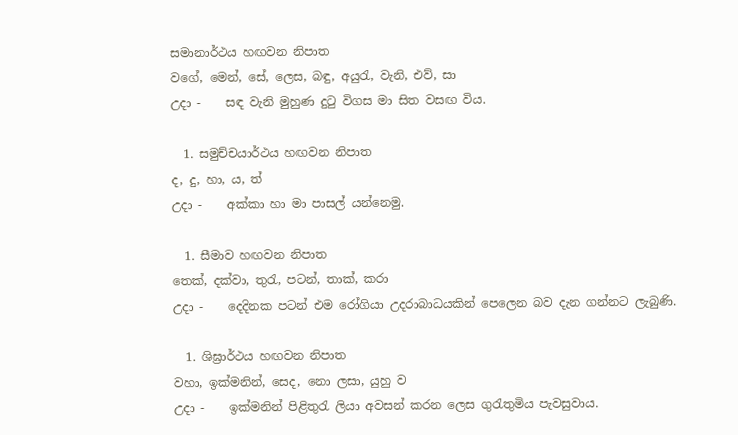සමානාර්ථය හඟවන නිපාත
වගේ, මෙන්, සේ, ලෙස, බඳු, අයුරැ, වැනි, එව්, සා
උදා -    සඳ වැනි මුහුණ දුටු විගස මා සිත වසඟ විය.

  1. සමුච්චයාර්ථය හඟවන නිපාත
ද, දු, හා, ය, ත්
උදා -    අක්කා හා මා පාසල් යන්නෙමු.

  1. සීමාව හඟවන නිපාත
තෙක්, දක්වා, තුරැ, පටන්, තාක්, කරා
උදා -    දෙදිනක පටන් එම රෝගියා උදරාබාධයකින් පෙලෙන බව දැන ගන්නට ලැබුණි.

  1. ශිඝ්‍රාර්ථය හඟවන නිපාත
වහා, ඉක්මනින්, සෙද, නො ලසා, යුහු ව
උදා -    ඉක්මනින් පිළිතුරැ ලියා අවසන් කරන ලෙස ගුරැතුමිය පැවසුවාය.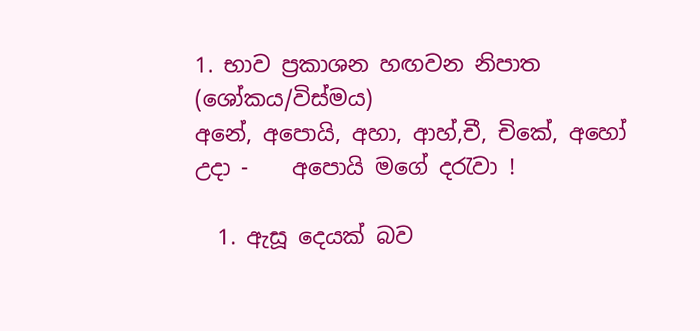1. භාව ප්‍රකාශන හඟවන නිපාත (ශෝකය/විස්මය)
අනේ, අපොයි, අහා, ආහ්,චී, චිකේ, අහෝ
උදා -    අපොයි මගේ දරැවා !

  1. ඇසූ දෙයක් බව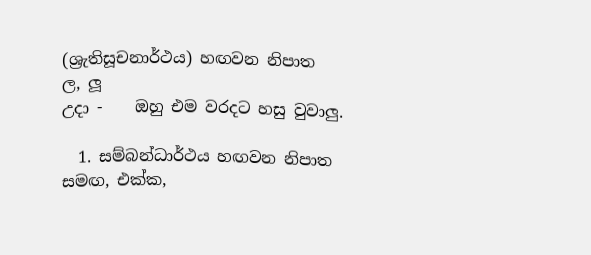(ශ්‍රැතිසූචනාර්ථය) හඟවන නිපාත
ල, ලූ
උදා -    ඔහු එම වරදට හසු වුවාලු.

  1. සම්බන්ධාර්ථය හඟවන නිපාත
සමඟ, එක්ක,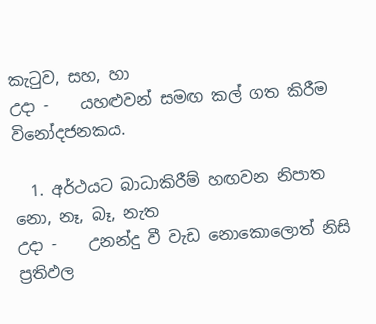කැටුව, සහ, හා
උදා -    යහළුවන් සමඟ කල් ගත කිරීම විනෝදජනකය.

  1. අර්ථයට බාධාකිරීම් හඟවන නිපාත
නො, නෑ, බෑ, නැත
උදා -    උනන්දු වී වැඩ නොකොලොත් නිසි ප්‍රතිඵල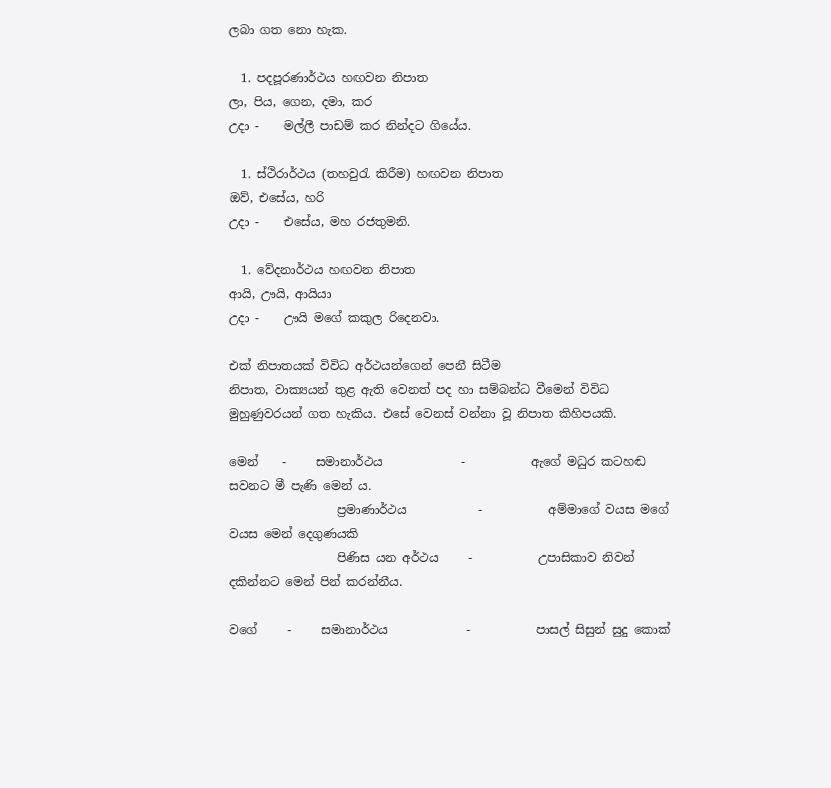ලබා ගත නො හැක.

  1. පදපූරණාර්ථය හඟවන නිපාත
ලා, පිය, ගෙන, දමා, කර
උදා -    මල්ලී පාඩම් කර නින්දට ගියේය.

  1. ස්ථිරාර්ථය (තහවුරැ කිරීම) හඟවන නිපාත
ඔව්, එසේය, හරි
උදා -    එසේය, මහ රජතුමනි.

  1. වේදනාර්ථය හඟවන නිපාත
ආයි, ඌයි, ආයියා
උදා -    ඌයි මගේ කකුල රිදෙනවා.

එක් නිපාතයක් විවිධ අර්ථයන්ගෙන් පෙනී සිටීම
නිපාත, වාක්‍යයන් තුළ ඇති වෙනත් පද හා සම්බන්ධ වීමෙන් විවිධ මුහුණුවරයන් ගත හැකිය. එසේ වෙනස් වන්නා වූ නිපාත කිහිපයකි.

මෙන්    -     සමානාර්ථය             -           ඇගේ මධුර කටහඬ සවනට මී පැණි මෙන් ය.
                  ප්‍රමාණාර්ථය            -           අම්මාගේ වයස මගේ වයස මෙන් දෙගුණයකි
                  පිණිස යන අර්ථය     -           උපාසිකාව නිවන් දකින්නට මෙන් පින් කරන්නීය.

වගේ     -     සමානාර්ථය             -           පාසල් සිසුන් සුදු කොක්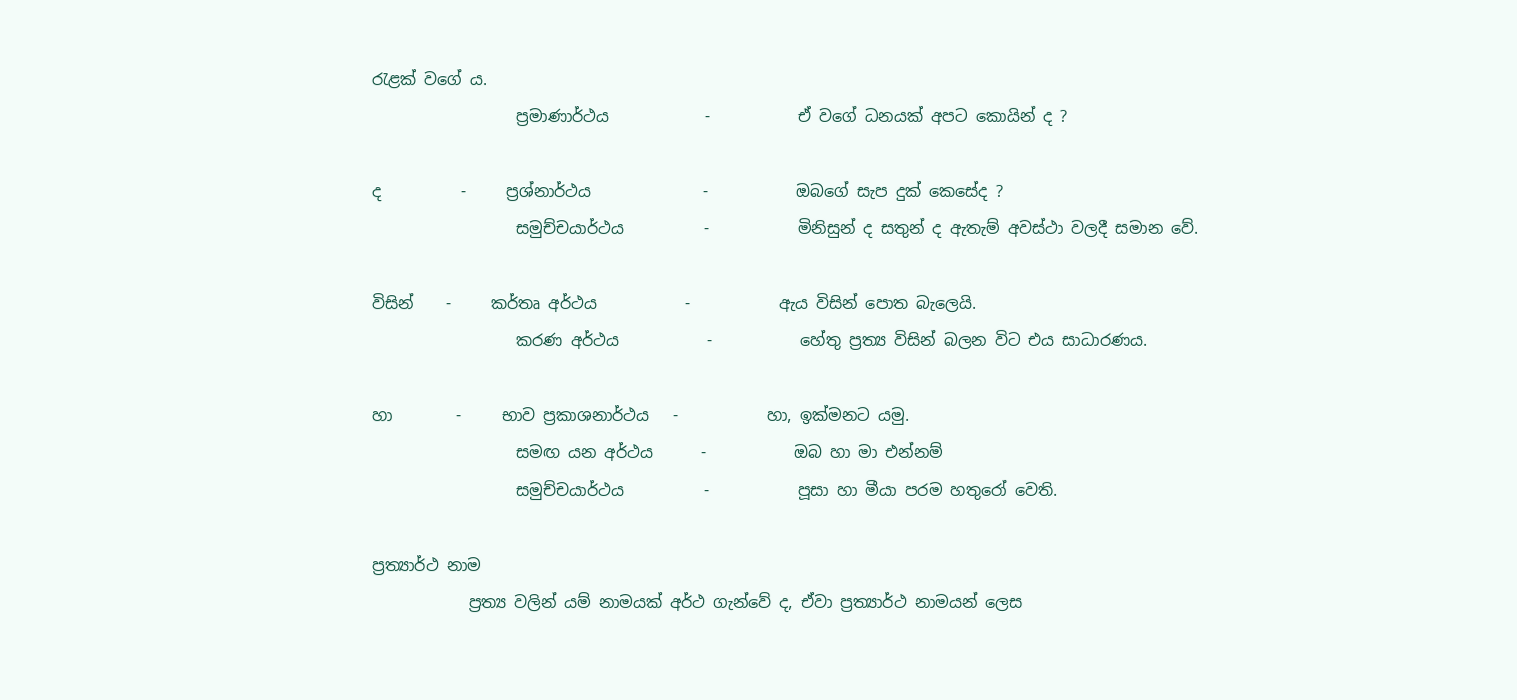රැළක් වගේ ය.
                  ප්‍රමාණාර්ථය            -           ඒ වගේ ධනයක් අපට කොයින් ද ?

ද          -     ප්‍රශ්නාර්ථය              -           ඔබගේ සැප දුක් කෙසේද ?
                  සමුච්චයාර්ථය          -           මිනිසුන් ද සතුන් ද ඇතැම් අවස්ථා වලදී සමාන වේ.

විසින්    -     කර්තෘ අර්ථය           -           ඇය විසින් පොත බැලෙයි.
                  කරණ අර්ථය           -           හේතු ප්‍රත්‍ය විසින් බලන විට එය සාධාරණය.

හා        -     භාව ප්‍රකාශනාර්ථය   -           හා, ඉක්මනට යමු.
                  සමඟ යන අර්ථය      -           ඔබ හා මා එන්නම්
                  සමුච්චයාර්ථය          -           පූසා හා මීයා පරම හතුරෝ වෙති.

ප්‍රත්‍යාර්ථ නාම
            ප්‍රත්‍ය වලින් යම් නාමයක් අර්ථ ගැන්වේ ද, ඒවා ප්‍රත්‍යාර්ථ නාමයන් ලෙස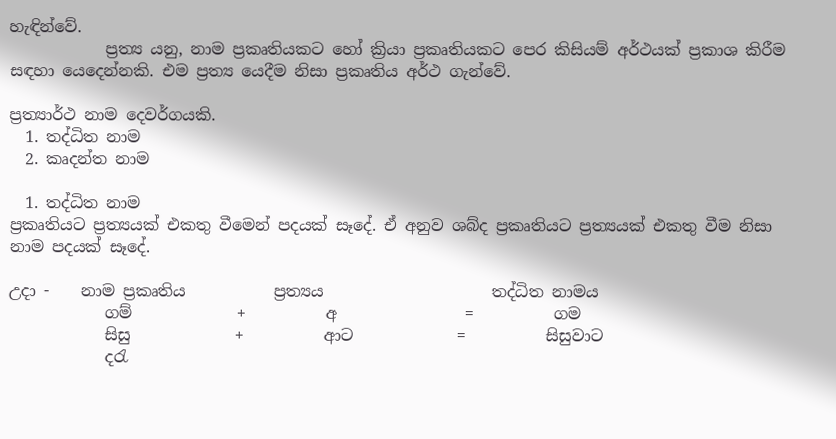හැඳින්වේ.
            ප්‍රත්‍ය යනු, නාම ප්‍රකෘතියකට හෝ ක්‍රියා ප්‍රකෘතියකට පෙර කිසියම් අර්ථයක් ප්‍රකාශ කිරීම සඳහා යෙදෙන්නකි. එම ප්‍රත්‍ය යෙදීම නිසා ප්‍රකෘතිය අර්ථ ගැන්වේ.

ප්‍රත්‍යාර්ථ නාම දෙවර්ගයකි.
  1. තද්ධිත නාම
  2. කෘදන්ත නාම

  1. තද්ධිත නාම
ප්‍රකෘතියට ප්‍රත්‍යයක් එකතු වීමෙන් පදයක් සෑදේ. ඒ අනුව ශබ්ද ප්‍රකෘතියට ප්‍රත්‍යයක් එකතු වීම නිසා නාම පදයක් සෑදේ.

උදා -    නාම ප්‍රකෘතිය           ප්‍රත්‍යය                     තද්ධිත නාමය
            ගම්             +          අ                =          ගම
            සිසු             +          ආට             =          සිසුවාට
            දරැ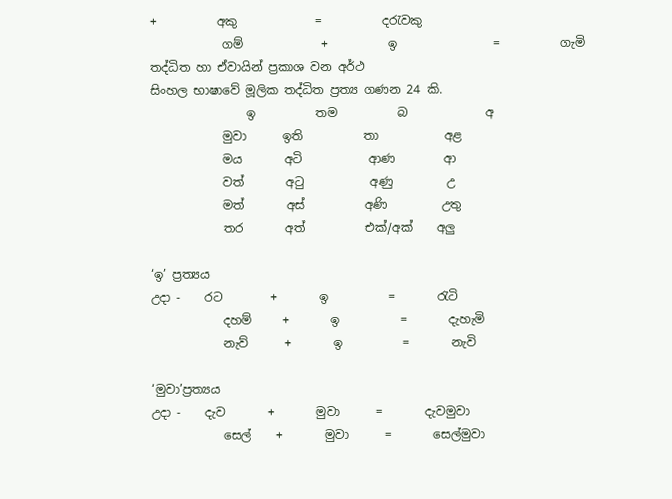+          අකු             =          දරැවකු
            ගම්             +          ඉ                =          ගැමි
තද්ධිත හා ඒවායින් ප්‍රකාශ වන අර්ථ
සිංහල භාෂාවේ මූලික තද්ධිත ප්‍රත්‍ය ගණන 24 කි.
                ඉ          තම          බ             අ
            මුවා      ඉති          තා           අළ
            මය       අටි           ආණ        ආ
            වත්       අටු           අණු         උ
            මත්       අස්          අණි         උතු
            තර       අත්          එක්/අක්    අලු

‘ඉ’ ප්‍රත්‍යය
උදා -    රට        +       ඉ          =       රැටි
            දහම්     +       ඉ          =       දැහැමි
            නැව්      +       ඉ          =       නැවි

‘මුවා’ප්‍රත්‍යය
උදා -    දැව       +       මුවා      =       දැවමුවා
            සෙල්    +       මුවා      =       සෙල්මුවා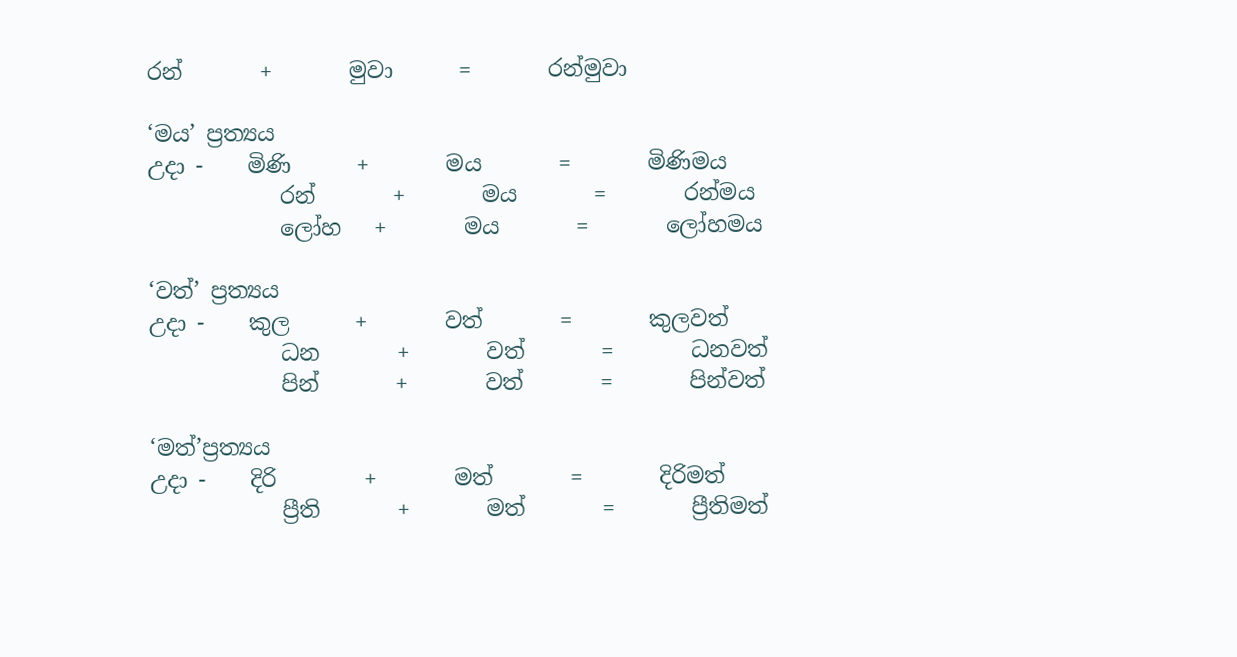රන්       +       මුවා      =       රන්මුවා

‘මය’ ප්‍රත්‍යය
උදා -    මිණි      +       මය       =       මිණිමය
            රන්       +       මය       =       රන්මය
            ලෝහ   +       මය       =       ලෝහමය

‘වත්’ ප්‍රත්‍යය
උදා -    කුල      +       වත්       =       කුලවත්
            ධන       +       වත්       =       ධනවත්
            පින්       +       වත්       =       පින්වත්

‘මත්’ප්‍රත්‍යය
උදා -    දිරි        +       මත්       =       දිරිමත්
            ප්‍රීති       +       මත්       =       ප්‍රීතිමත්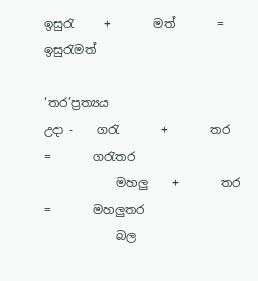ඉසුරැ     +       මත්       =       ඉසුරැමත්

‘තර’ප්‍රත්‍යය
උදා -    ගරැ       +       තර       =       ගරැතර
            මහලු    +       තර       =       මහලුතර
            බල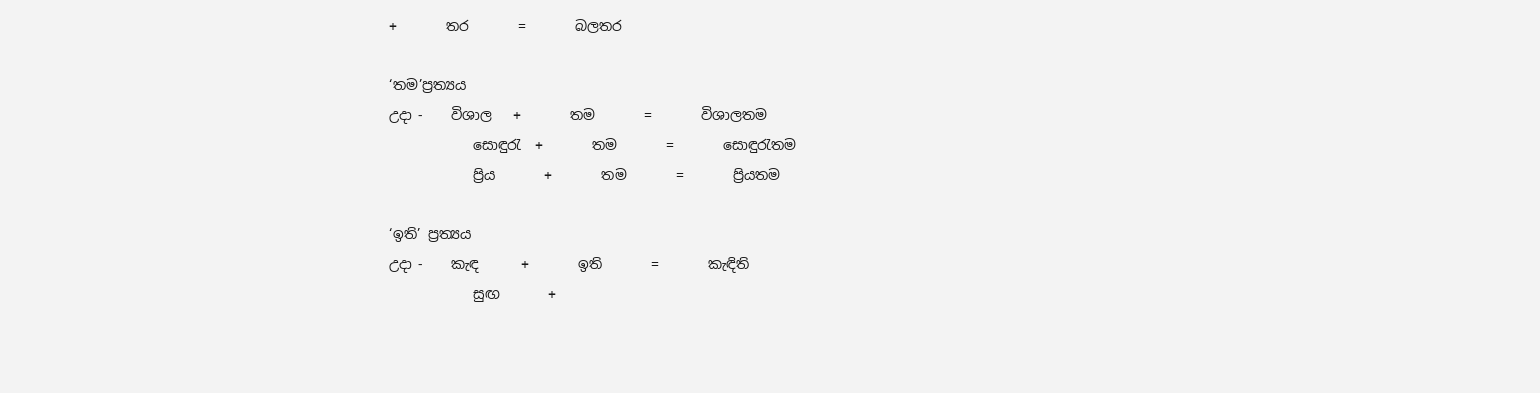+       තර       =       බලතර

‘තම’ප්‍රත්‍යය
උදා -    විශාල   +       තම       =       විශාලතම
            සොඳුරැ  +       තම       =       සොඳුරැතම
            ප්‍රිය       +       තම       =       ප්‍රියතම

‘ඉති’ ප්‍රත්‍යය
උදා -    කැඳ      +       ඉති       =       කැඳිති
            සුඟ       +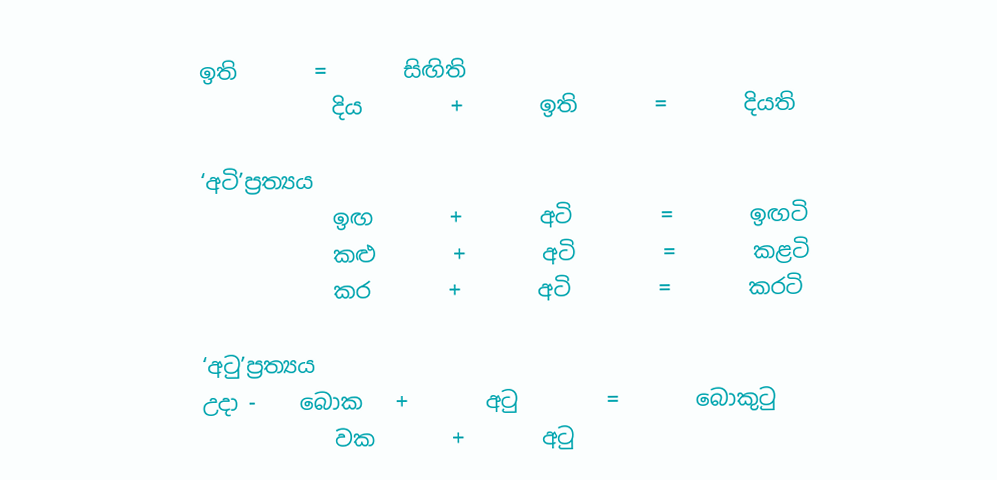ඉති       =       සිඟිති
            දිය        +       ඉති       =       දියති

‘අටි’ප්‍රත්‍යය
            ඉඟ       +       අටි        =       ඉඟටි
            කළු       +       අටි        =       කළටි
            කර       +       අටි        =       කරටි

‘අටු’ප්‍රත්‍යය
උදා -    බොක   +       අටු        =       බොකුටු
            වක       +       අටු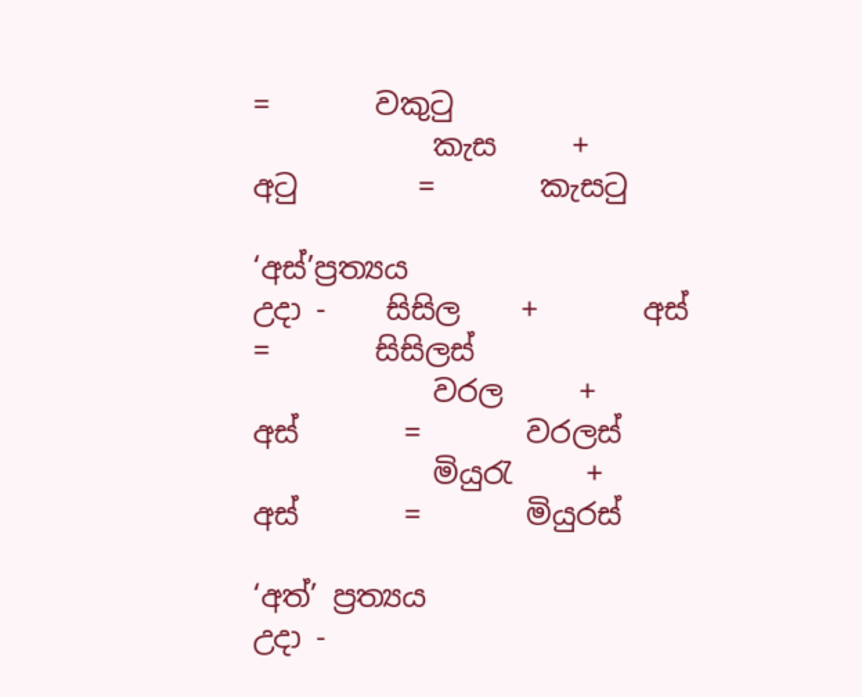=       වකුටු
            කැස     +       අටු        =       කැසටු

‘අස්’ප්‍රත්‍යය
උදා -    සිසිල    +       අස්       =       සිසිලස්
            වරල     +       අස්       =       වරලස්
            මියුරැ     +       අස්       =       මියුරස්

‘අත්’ ප්‍රත්‍යය
උදා -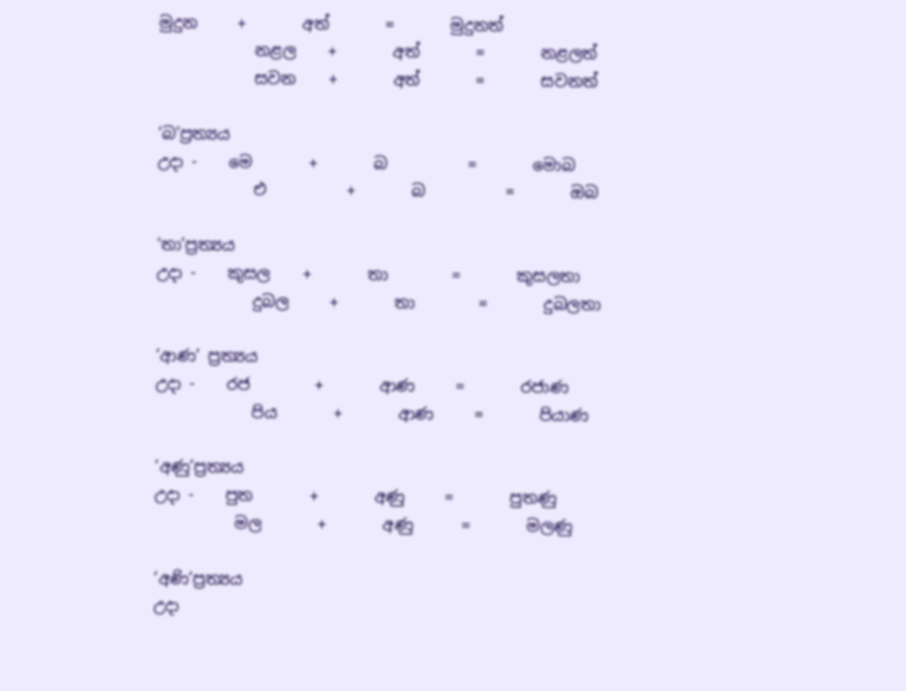මුදුන     +       අත්       =       මුදුනත්
            නළල    +       අත්       =       නළලත්
            සවන    +       අත්       =       සවනත්

‘බ’ප්‍රත්‍යය
උදා -    මෙ       +       බ          =       මොබ
            එ          +       බ          =       ඔබ

‘තා’ප්‍රත්‍යය
උදා -    කුසල    +       තා        =       කුසලතා
            දුබල     +       තා        =       දුබලතා

‘ආණ’ ප්‍රත්‍යය
උදා -    රජ        +       ආණ     =       රජාණ
            පිය       +       ආණ     =       පියාණ

‘අණු’ප්‍රත්‍යය
උදා -    පුත       +       අණු     =       පුතණු
          මල       +       අණු      =       මලණු

‘අණි’ප්‍රත්‍යය
උදා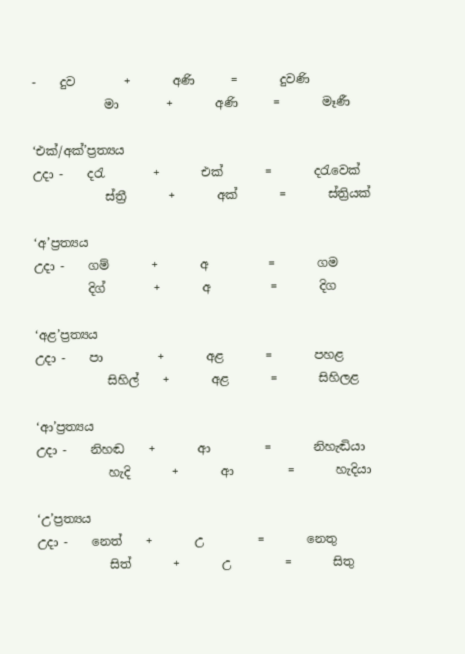-    දුව        +       අණි      =       දුවණි
            මා        +       අණි      =       මෑණී

‘එක්/අක්’ප්‍රත්‍යය
උදා -    දරැ        +       එක්       =       දරැවෙක්
            ස්ත්‍රී       +       අක්       =       ස්ත්‍රියක්

‘අ’ප්‍රත්‍යය
උදා -    ගම්       +       අ          =       ගම
         දිග්        +       අ          =       දිග

‘අළ’ප්‍රත්‍යය
උදා -    පා         +       අළ       =       පහළ
            සිහිල්    +       අළ       =       සිහිලළ

‘ආ’ප්‍රත්‍යය
උදා -    නිහඬ    +       ආ         =       නිහැඬියා
            හැදි       +       ආ         =       හැදියා

‘උ’ප්‍රත්‍යය
උදා -    නෙත්    +       උ         =       නෙතු
            සිත්       +       උ         =       සිතු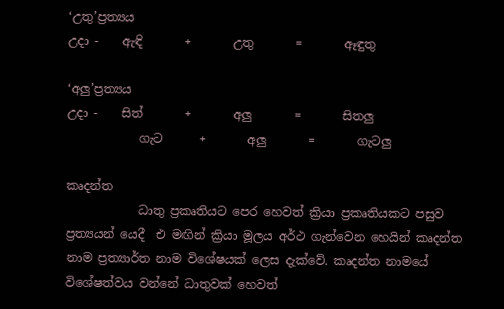‘උතු’ප්‍රත්‍යය
උදා -    ඇඳි       +       උතු       =       ඈඳුතු

‘අලු’ප්‍රත්‍යය
උදා -    සිත්       +       අලු       =       සිතලු
            ගැට      +       අලු       =       ගැටලු

කෘදන්ත
            ධාතු ප්‍රකෘතියට පෙර හෙවත් ක්‍රියා ප්‍රකෘතියකට පසුව ප්‍රත්‍යයන් යෙදී  එ මඟින් ක්‍රියා මූලය අර්ථ ගැන්වෙන හෙයින් කෘදන්ත නාම ප්‍රත්‍යාර්ත නාම විශේෂයක් ලෙස දැක්වේ. කෘදන්ත නාමයේ විශේෂත්වය වන්නේ ධාතුවක් හෙවත්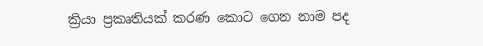ක්‍රියා ප්‍රකෘතියක් කරණ කොට ගෙන නාම පද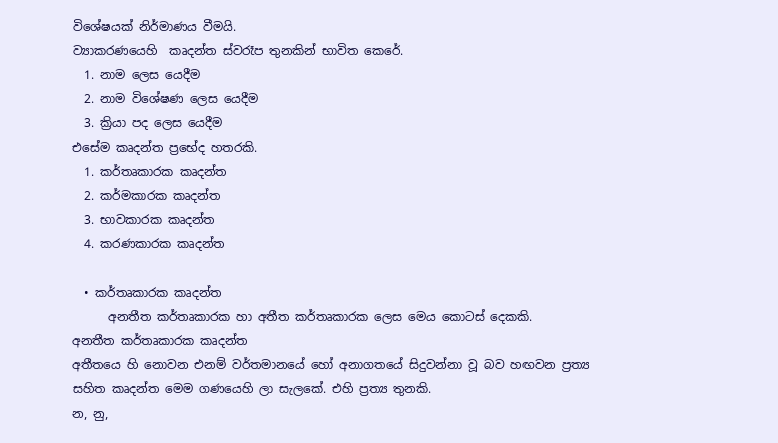විශේෂයක් නිර්මාණය වීමයි.
ව්‍යාකරණයෙහි  කෘදන්ත ස්වරෑප තුනකින් භාවිත කෙරේ.
  1. නාම ලෙස යෙදීම
  2. නාම විශේෂණ ලෙස යෙදීම
  3. ක්‍රියා පද ලෙස යෙදීම
එසේම කෘදන්ත ප්‍රභේද හතරකි.
  1. කර්තෘකාරක කෘදන්ත
  2. කර්මකාරක කෘදන්ත
  3. භාවකාරක කෘදන්ත
  4. කරණකාරක කෘදන්ත

  • කර්තෘකාරක කෘදන්ත
      අනතීත කර්තෘකාරක හා අතීත කර්තෘකාරක ලෙස මෙය කොටස් දෙකකි.
අනතීත කර්තෘකාරක කෘදන්ත
අතීතයෙ හි නොවන එනම් වර්තමානයේ හෝ අනාගතයේ සිදුවන්නා වූ බව හඟවන ප්‍රත්‍ය සහිත කෘදන්ත මෙම ගණයෙහි ලා සැලකේ. එහි ප්‍රත්‍ය තුනකි.
න, නු,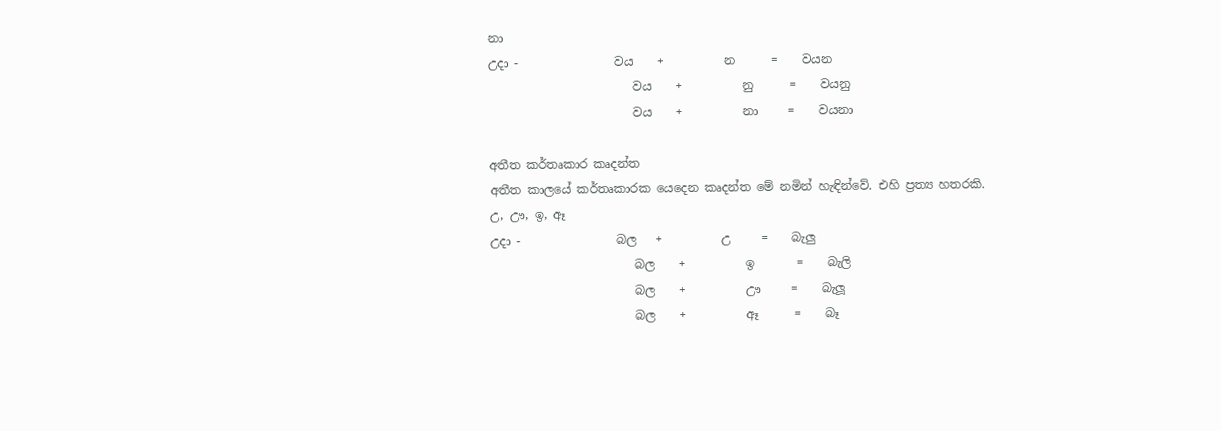නා
උදා -                වය    +          න      =    වයන
                        වය    +          නු      =    වයනු
                        වය    +          නා     =    වයනා

අතීත කර්තෘකාර කෘදන්ත
අතීත කාලයේ කර්තෘකාරක යෙදෙන කෘදන්ත මේ නමින් හැඳින්වේ. එහි ප්‍රත්‍ය හතරකි.
උ, ඌ, ඉ, ඈ
උදා -                බල   +          උ     =    බැලු
                        බල    +          ඉ       =    බැලි
                        බල    +          ඌ     =    බැලූ
                        බල    +          ඈ      =    බෑ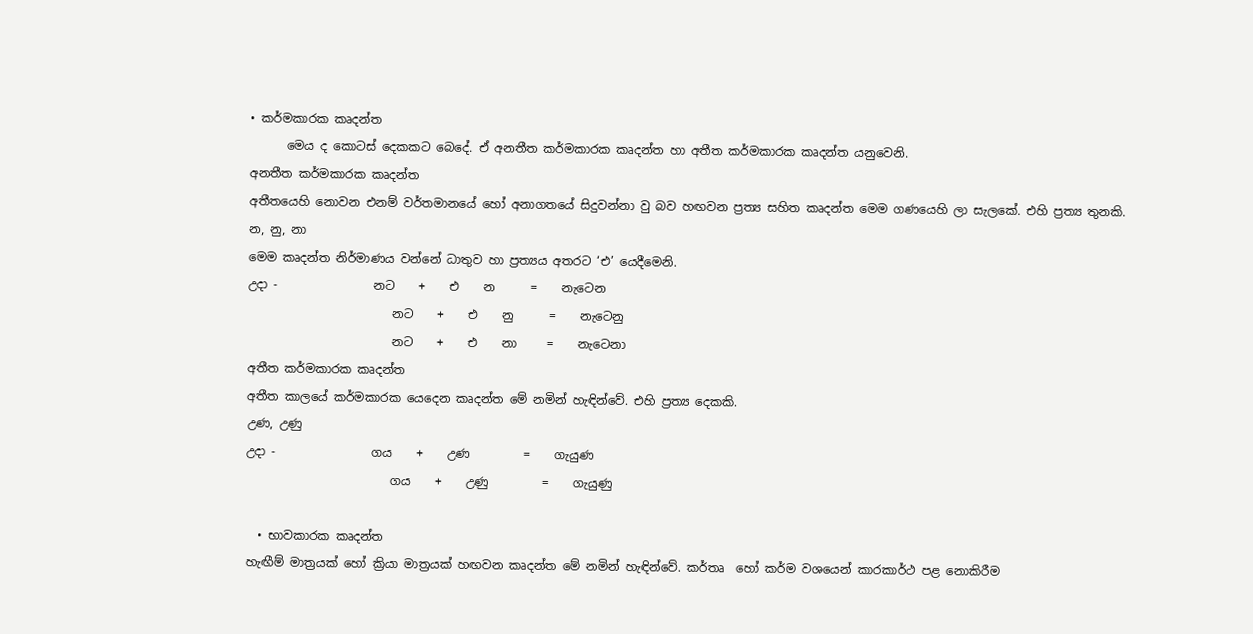• කර්මකාරක කෘදන්ත
      මෙය ද කොටස් දෙකකට බෙදේ. ඒ අනතීත කර්මකාරක කෘදන්ත හා අතීත කර්මකාරක කෘදන්ත යනුවෙනි.
අනතීත කර්මකාරක කෘදන්ත
අතීතයෙහි නොවන එනම් වර්තමානයේ හෝ අනාගතයේ සිදුවන්නා වු බව හඟවන ප්‍රත්‍ය සහිත කෘදන්ත මෙම ගණයෙහි ලා සැලකේ. එහි ප්‍රත්‍ය තුනකි.
න, නු, නා
මෙම කෘදන්ත නිර්මාණය වන්නේ ධාතුව හා ප්‍රත්‍යය අතරට ‘එ’ යෙදීමෙනි.
උදා -                නට    +    එ    න      =    නැටෙන
                        නට    +    එ    නු      =    නැටෙනු
                        නට    +    එ    නා     =    නැටෙනා
අතීත කර්මකාරක කෘදන්ත
අතීත කාලයේ කර්මකාරක යෙදෙන කෘදන්ත මේ නමින් හැඳින්වේ. එහි ප්‍රත්‍ය දෙකකි.
උණ, උණු
උදා -                ගය    +    උණ         =    ගැයුණ
                        ගය    +    උණු         =    ගැයුණු

  • භාවකාරක කෘදන්ත
හැඟීම් මාත්‍රයක් හෝ ක්‍රියා මාත්‍රයක් හඟවන කෘදන්ත මේ නමින් හැඳින්වේ. කර්තෘ  හෝ කර්ම වශයෙන් කාරකාර්ථ පළ නොකිරීම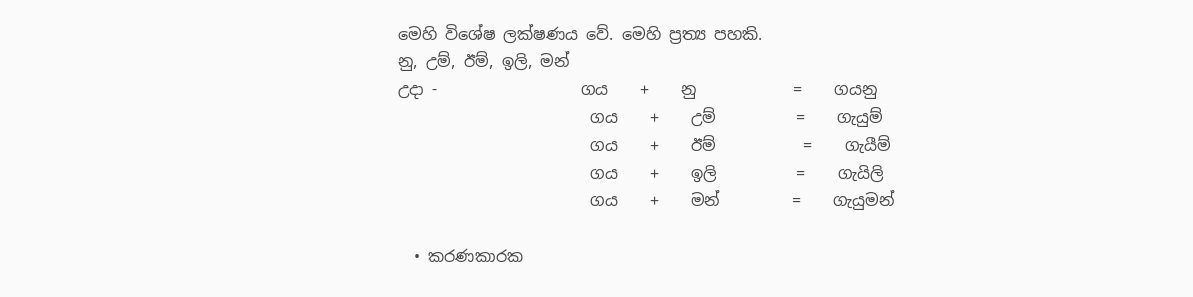මෙහි විශේෂ ලක්ෂණය වේ. මෙහි ප්‍රත්‍ය පහකි.
නු, උම්, ඊම්, ඉලි, මන්
උදා -                  ගය    +    නු            =    ගයනු
                        ගය    +    උම්          =    ගැයුම්
                        ගය    +    ඊම්           =    ගැයීම්
                        ගය    +    ඉලි          =    ගැයිලි
                        ගය    +    මන්         =    ගැයුමන්

  • කරණකාරක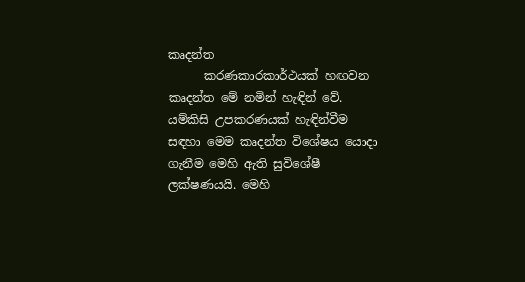කෘදන්ත
      කරණකාරකාර්ථයක් හඟවන කෘදන්ත මේ නමින් හැඳින් වේ. යම්කිසි උපකරණයක් හැඳින්වීම සඳහා මෙම කෘදන්ත විශේෂය යොදා ගැනීම මෙහි ඇති සුවිශේෂී ලක්ෂණයයි. මෙහි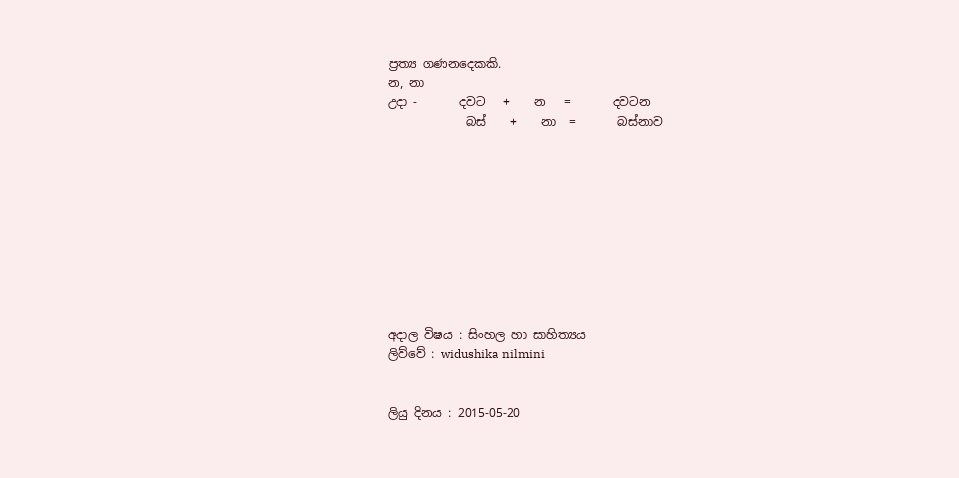ප්‍රත්‍ය ගණනදෙකකි.
න, නා
උදා -       දවට   +    න   =       දවටන
             බස්    +    නා  =       බස්නාව










අදාල විෂය : සිංහල හා සාහිත්‍යය
ලිව්වේ : widushika nilmini


ලියු දිනය : 2015-05-20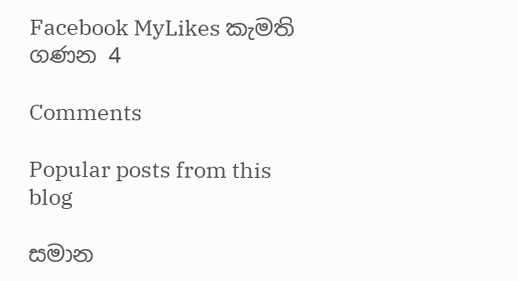Facebook MyLikes කැමති ගණන 4

Comments

Popular posts from this blog

සමාන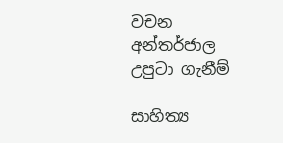වචන අන්තර්ජාල උපුටා ගැනීම්

සාහිත්‍ය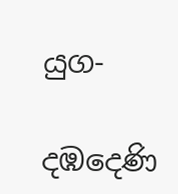යුග-

දඹදෙණි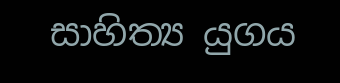සාහිත්‍ය යුගය